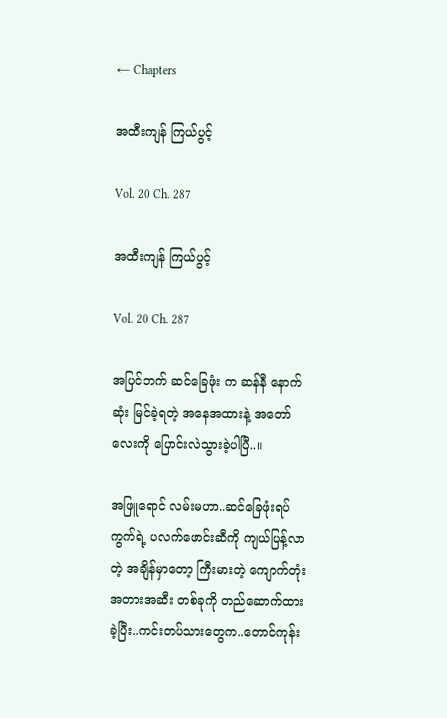← Chapters

အထီးကျန် ကြယ်ပွင့်

Vol. 20 Ch. 287

အထီးကျန် ကြယ်ပွင့်

Vol. 20 Ch. 287

အပြင်ဘက် ဆင်ခြေဖုံး က ဆန်နီ နောက်ဆုံး မြင်ခဲ့ရတဲ့ အနေအထားနဲ့ အတော်လေးကို ပြောင်းလဲသွားခဲ့ပါပြီ..။

အဖြူရောင် လမ်းမဟာ..ဆင်ခြေဖုံးရပ်ကွက်ရဲ့ ပလက်ဖောင်းဆီကို ကျယ်ပြန့်လာတဲ့ အချိန်မှာတော့ ကြီးမားတဲ့ ကျောက်တုံး အတားအဆီး တစ်ခုကို တည်ဆောက်ထားခဲ့ပြီး..ကင်းတပ်သားတွေက..တောင်ကုန်း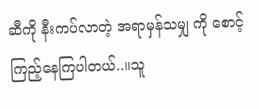ဆီကို နီးကပ်လာတဲ့ အရာမှန်သမျှ ကို စောင့်ကြည့်နေကြပါတယ်..။သူ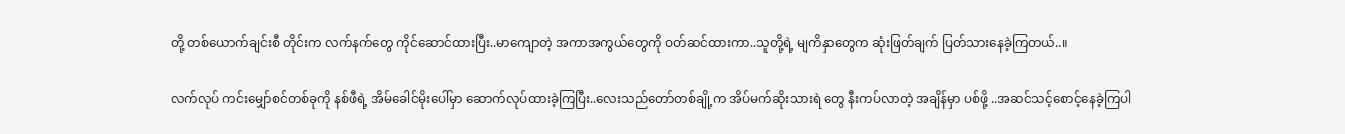တို့ တစ်ယောက်ချင်းစီ တိုင်းက လက်နက်တွေ ကိုင်ဆောင်ထားပြီး..မာကျောတဲ့ အကာအကွယ်တွေကို ဝတ်ဆင်ထားကာ..သူတို့ရဲ့ မျကိနှာတွေက ဆုံးဖြတ်ချက် ပြတ်သားနေခဲ့ကြတယ်..။

လက်လုပ် ကင်းမျှော်စင်တစ်ခုကို နစ်ဖီရဲ့ အိမ်ခေါင်မိုးပေါ်မှာ ဆောက်လုပ်ထားခဲ့ကြပြီး..လေးသည်တော်တစ်ချို့က အိပ်မက်ဆိုးသားရဲ တွေ နီးကပ်လာတဲ့ အချိန်မှာ ပစ်ဖို့ ..အဆင်သင့်စောင့်နေခဲ့ကြပါ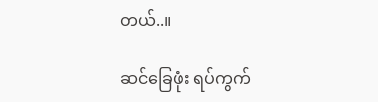တယ်..။

ဆင်ခြေဖုံး ရပ်ကွက်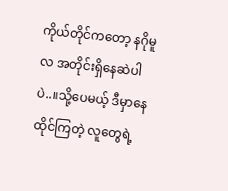ကိုယ်တိုင်ကတော့ နဂိုမူလ အတိုင်းရှိနေဆဲပါပဲ..။သို့ပေမယ့် ဒီမှာနေထိုင်ကြတဲ့ လူတွေရဲ့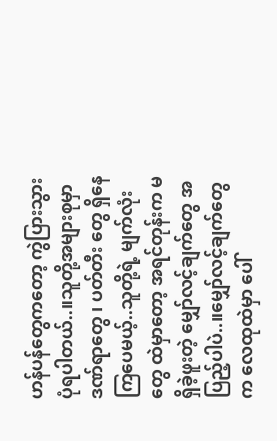ဟန်ပန်တွေကတော့ ကွဲပြားသွားပုံရပါတယ်..။သူတို့အများစုမှာ ဒဏ်ရာတွေ ၊ ပတ်တီး တွေ ရှိနေကြပေမယ့်..သူတို့ရဲ့ မျက်လုံးတွေ ထဲမှာတော့ အရင်တုန်းက မရှိခဲ့ဖူးတဲ့ မျှော်လင့်ချက်တွေ အပြည့်ပါပဲ..။မျှော်လင့်ချက်တွေက လေထုထဲမှာ ပေါ်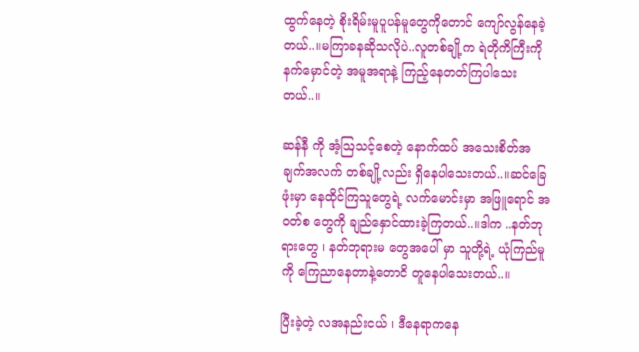ထွက်နေတဲ့ စိုးရိမ်းမူပူပန်မူတွေကိုတောင် ကျော်လွန်နေခဲ့တယ်..။မကြာခနဆိုသလိုပဲ..လူတစ်ချို့က ရဲတိုကိကြီးကို နက်မှောင်တဲ့ အမူအရာနဲ့ ကြည့်နေတတ်ကြပါသေးတယ်..။

ဆန်နီ ကို အံ့ဩသင့်စေတဲ့ နောက်ထပ် အသေးစိတ်အချက်အလက် တစ်ချို့လည်း ရှိနေပါသေးတယ်..။ဆင်ခြေဖုံးမှာ နေထိုင်ကြသူတွေရဲ့ လက်မောင်းမှာ အဖြူရောင် အဝတ်စ တွေကို ချည်နှောင်ထားခဲ့ကြတယ်..။ဒါက ..နတ်ဘုရားတွေ ၊ နတ်ဘုရားမ တွေအပေါ် မှာ သူတို့ရဲ့ ယုံကြည်မူကို ကြေညာနေတာနဲ့တောငိ တူနေပါသေးတယ်..။

ပြီးခဲ့တဲ့ လအနည်းငယ် ၊ ဒီနေရာကနေ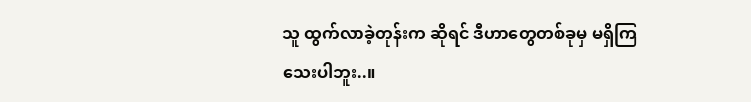သူ ထွက်လာခဲ့တုန်းက ဆိုရင် ဒီဟာတွေတစ်ခုမှ မရှိကြသေးပါဘူး..။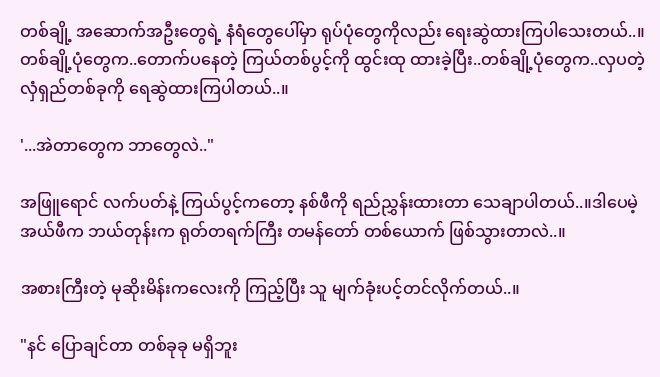တစ်ချို့ အဆောက်အဦးတွေရဲ့ နံရံတွေပေါ်မှာ ရုပ်ပုံတွေကိုလည်း ရေးဆွဲထားကြပါသေးတယ်..။တစ်ချို့ပုံတွေက..တောက်ပနေတဲ့ ကြယ်တစ်ပွင့်ကို ထွင်းထု ထားခဲ့ပြီး..တစ်ချို့ပုံတွေက..လှပတဲ့ လှံရှည်တစ်ခုကို ရေဆွဲထားကြပါတယ်..။

'...အဲတာတွေက ဘာတွေလဲ.."

အဖြူရောင် လက်ပတ်နဲ့ ကြယ်ပွင့်ကတော့ နစ်ဖီကို ရည်ညွှန်းထားတာ သေချာပါတယ်..။ဒါပေမဲ့ အယ်ဖီက ဘယ်တုန်းက ရုတ်တရက်ကြီး တမန်တော် တစ်ယောက် ဖြစ်သွားတာလဲ..။

အစားကြီးတဲ့ မုဆိုးမိန်းကလေးကို ကြည့်ပြီး သူ မျက်ခုံးပင့်တင်လိုက်တယ်..။

"နင် ပြောချင်တာ တစ်ခုခု မရှိဘူး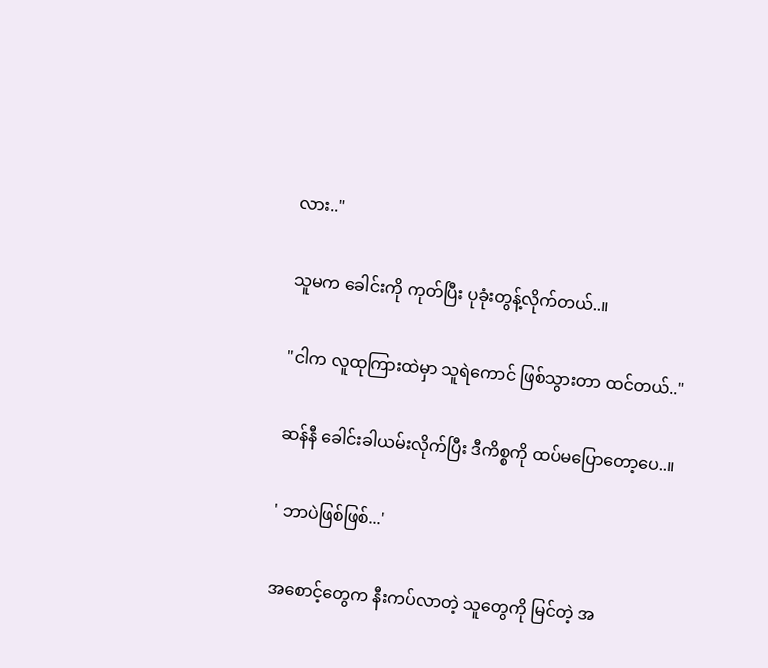လား.."

သူမက ခေါင်းကို ကုတ်ပြီး ပုခုံးတွန့်လိုက်တယ်..။

"ငါက လူထုကြားထဲမှာ သူရဲကောင် ဖြစ်သွားတာ ထင်တယ်.."

ဆန်နီ ခေါင်းခါယမ်းလိုက်ပြီး ဒီကိစ္စကို ထပ်မပြောတော့ပေ..။

' ဘာပဲဖြစ်ဖြစ်...'

အစောင့်တွေက နီးကပ်လာတဲ့ သူတွေကို မြင်တဲ့ အ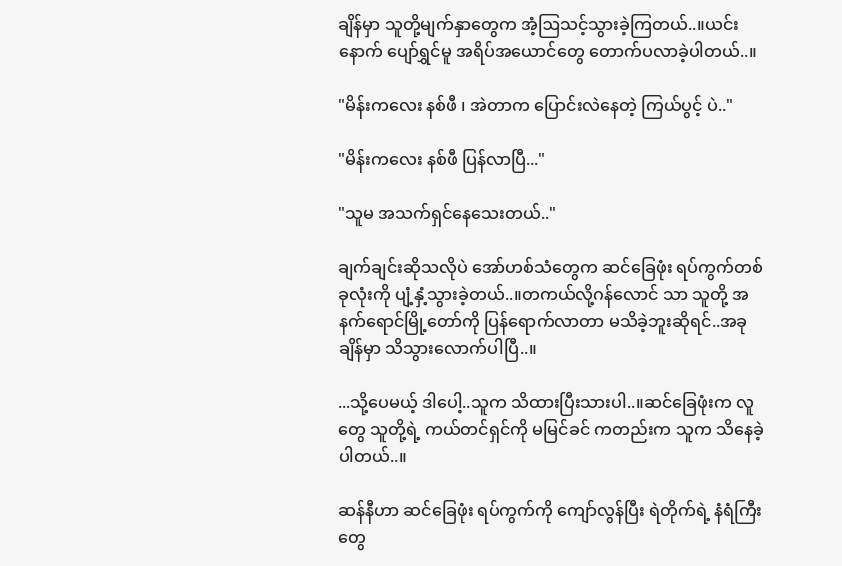ချိန်မှာ သူတို့မျက်နှာတွေက အံ့ဩသင့်သွားခဲ့ကြတယ်..။ယင်းနောက် ပျော်ရွှင်မူ အရိပ်အယောင်တွေ တောက်ပလာခဲ့ပါတယ်..။

"မိန်းကလေး နစ်ဖီ ၊ အဲတာက ပြောင်းလဲနေတဲ့ ကြယ်ပွင့် ပဲ.."

"မိန်းကလေး နစ်ဖီ ပြန်လာပြီ..."

"သူမ အသက်ရှင်နေသေးတယ်.."

ချက်ချင်းဆိုသလိုပဲ အော်ဟစ်သံတွေက ဆင်ခြေဖုံး ရပ်ကွက်တစ်ခုလုံးကို ပျံ့နှံ့သွားခဲ့တယ်..။တကယ်လို့ဂန်လောင် သာ သူတို့ အနက်ရောင်မြို့တော်ကို ပြန်ရောက်လာတာ မသိခဲ့ဘူးဆိုရင်..အခုချိန်မှာ သိသွားလောက်ပါပြီ..။

...သို့ပေမယ့် ဒါပေါ့..သူက သိထားပြီးသားပါ..။ဆင်ခြေဖုံးက လူတွေ သူတို့ရဲ့ ကယ်တင်ရှင်ကို မမြင်ခင် ကတည်းက သူက သိနေခဲ့ပါတယ်..။

ဆန်နီဟာ ဆင်ခြေဖုံး ရပ်ကွက်ကို ကျော်လွန်ပြီး ရဲတိုက်ရဲ့ နံရံကြီးတွေ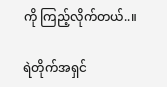ကို ကြည့်လိုက်တယ်..။

ရဲတိုက်အရှင်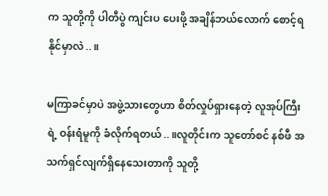က သူတို့ကို ပါတီပွဲ ကျင်းပ ပေးဖို့ အချိန်ဘယ်လောက် စောင့်ရနိုင်မှာလဲ..။

မကြာခင်မှာပဲ အဖွဲ့သားတွေဟာ စိတ်လှုပ်ရှားနေတဲ့ လူအုပ်ကြီးရဲ့ ဝန်းရံမူကို ခံလိုက်ရတယ်..။လူတိုင်းက သူတော်စင် နစ်ဖီ အသက်ရှင်လျက်ရှိနေသေးတာကို သူတို့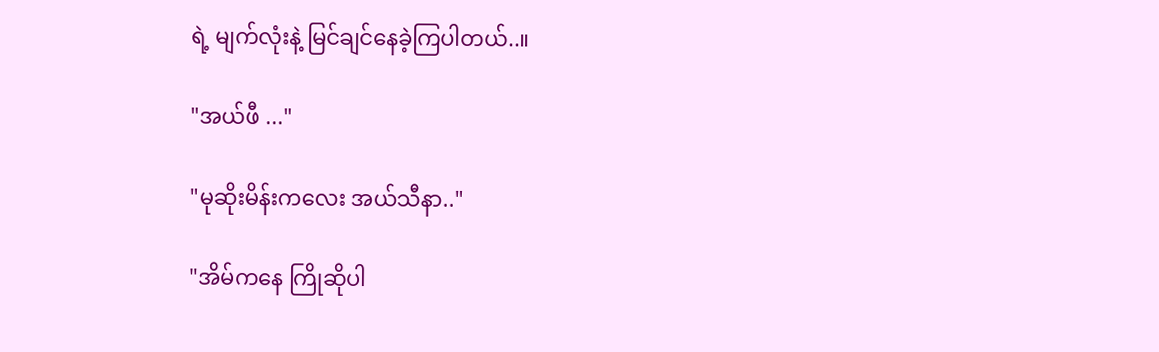ရဲ့ မျက်လုံးနဲ့ မြင်ချင်နေခဲ့ကြပါတယ်..။

"အယ်ဖီ ..."

"မုဆိုးမိန်းကလေး အယ်သီနာ.."

"အိမ်ကနေ ကြိုဆိုပါ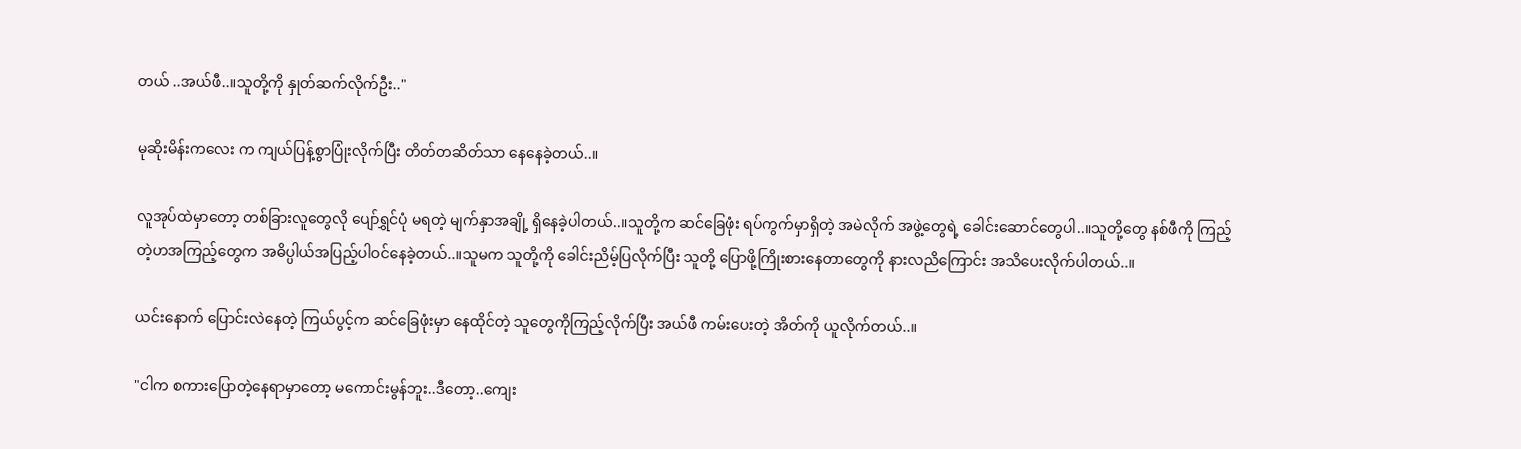တယ် ..အယ်ဖီ..။သူတို့ကို နှုတ်ဆက်လိုက်ဦး.."

မုဆိုးမိန်းကလေး က ကျယ်ပြန့်စွာပြုံးလိုက်ပြီး တိတ်တဆိတ်သာ နေနေခဲ့တယ်..။

လူအုပ်ထဲမှာတော့ တစ်ခြားလူတွေလို ပျော်ရွှင်ပုံ မရတဲ့ မျက်နှာအချို့ ရှိနေခဲ့ပါတယ်..။သူတို့က ဆင်ခြေဖုံး ရပ်ကွက်မှာရှိတဲ့ အမဲလိုက် အဖွဲ့တွေရဲ့ ခေါင်းဆောင်တွေပါ..။သူတို့တွေ နစ်ဖီကို ကြည့်တဲ့ဟအကြည့်တွေက အဓိပ္ပါယ်အပြည့်ပါဝင်နေခဲ့တယ်..။သူမက သူတို့ကို ခေါင်းညိမ့်ပြလိုက်ပြီး သူတို့ ပြောဖို့ကြိုးစားနေတာတွေကို နားလညိကြောင်း အသိပေးလိုက်ပါတယ်..။

ယင်းနောက် ပြောင်းလဲနေတဲ့ ကြယ်ပွင့်က ဆင်ခြေဖုံးမှာ နေထိုင်တဲ့ သူတွေကိုကြည့်လိုက်ပြီး အယ်ဖီ ကမ်းပေးတဲ့ အိတ်ကို ယူလိုက်တယ်..။

"ငါက စကားပြောတဲ့နေရာမှာတော့ မကောင်းမွန်ဘူး..ဒီတော့..ကျေး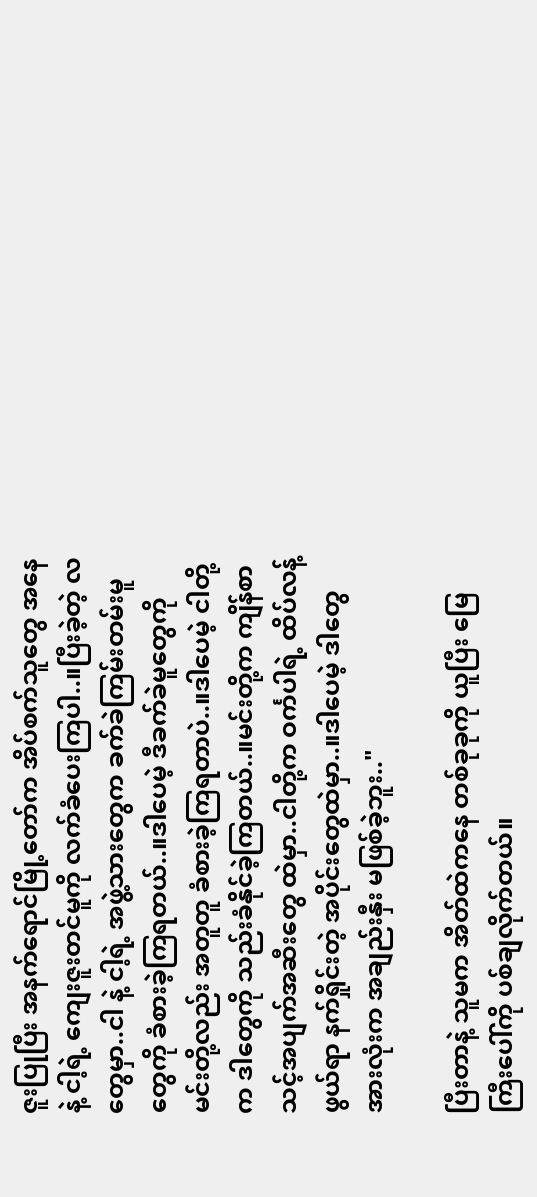ဇူးပြုပြီး အနက်ရောင်မြို့တော်က အိပ်စက်သူတွေ အနေနဲ့ ငါ့ရဲ့ ကျေးဇူးတင်မူကို လက်ခံပေးကြပါ..။ပြီးခဲ့တဲ့ လ တွေမှာ..ငါ နဲ့ ငါ့ရဲ့ အဖွဲ့သားတွေက ခက်ခဲကြမ်းတမ်းမူတွေကို ခံစားခဲ့ကြရတယ်..။ဒါပေမဲ့ ဒီခက်ခဲမူတွေကို မင်းတို့လည်း အတူတူ ခံစားခဲ့ကြရတာပဲ..။ဒါပေမဲ့ ငါတို့က ဒါတွေကို သည်းခံနိုင်ခဲ့ကြတယ်..။မင်းတို့က ကျိန်စာသင့်အပျက်အဆီးတွေ ထဲမှာ..ငါတို့က ဝင်္ကပါရဲ့ ထိပ်လန့်ဖွယ်ရာ နက်ရှိုင်းတဲ့ အပိုင်းတွေထဲမှာ..။ဒါပေမဲ့ ဒါတွေအားလုံးက အချည်းနှီး မဖြစ်ခဲ့ဘူး.."

ပြီးတာနဲ့ သူမက အိတ်ထဲကနေ တစ်ခုခုကို ယူပြီး မြေကြီးပေါ်ကို ပစ်ချလိုက်တယ်။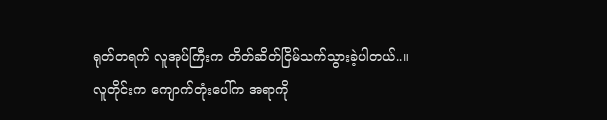ရုတ်တရက် လူအုပ်ကြီးက တိတ်ဆိတ်ငြိမ်သက်သွားခဲ့ပါတယ်..။လူတိုင်းက ကျောက်တုံးပေါ်က အရာကို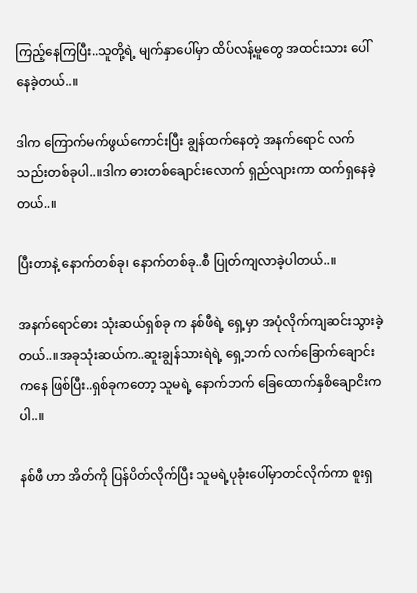ကြည့်နေကြပြီး..သူတို့ရဲ့ မျက်နှာပေါ်မှာ ထိပ်လန့်မူတွေ အထင်းသား ပေါ်နေခဲ့တယ်..။

ဒါက ကြောက်မက်ဖွယ်ကောင်းပြီး ချွန်ထက်နေတဲ့ အနက်ရောင် လက်သည်းတစ်ခုပါ..။ဒါက ဓားတစ်ချောင်းလောက် ရှည်လျားကာ ထက်ရှနေခဲ့တယ်..။

ပြီးတာနဲ့ နောက်တစ်ခု၊ နောက်တစ်ခု..စီ ပြုတ်ကျလာခဲ့ပါတယ်..။

အနက်ရောင်ဓား သုံးဆယ်ရှစ်ခု က နစ်ဖီရဲ့ ရှေ့မှာ အပုံလိုက်ကျဆင်းသွားခဲ့တယ်..။အခုသုံးဆယ်က..ဆူးချွန်သားရဲရဲ့ ရှေ့ဘက် လက်ခြောက်ချောင်းကနေ ဖြစ်ပြီး..ရှစ်ခုကတော့ သူမရဲ့ နောက်ဘက် ခြေထောက်နှစိချောငိးကပါ..။

နစ်ဖီ ဟာ အိတ်ကို ပြန်ပိတ်လိုက်ပြီး သူမရဲ့ပုခုံးပေါ်မှာတင်လိုက်ကာ စူးရှ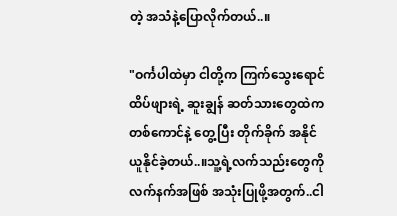တဲ့ အသံနဲ့ပြောလိုက်တယ်..။

"ဝင်္ကပါထဲမှာ ငါတို့က ကြက်သွေးရောင် ထိပ်ဖျားရဲ့ ဆူးချွန် ဆတ်သားတွေထဲက တစ်ကောင်နဲ့ တွေ့ပြီး တိုက်ခိုက် အနိုင်ယူနိုင်ခဲ့တယ်..။သူ့ရဲ့လက်သည်းတွေကို လက်နက်အဖြစ် အသုံးပြုဖို့အတွက်..ငါ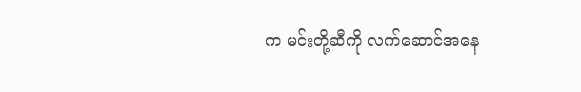က မင်းတို့ဆီကို လက်ဆောင်အနေ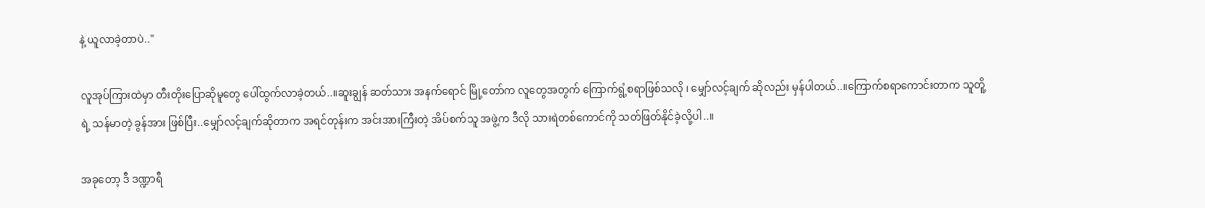နဲ့ ယူလာခဲ့တာပဲ.."

လူအုပ်ကြားထဲမှာ တီးတိုးပြောဆိုမူတွေ ပေါ်ထွက်လာခဲ့တယ်..။ဆူးချွန် ဆတ်သား အနက်ရောင် မြို့တော်က လူတွေအတွက် ကြောက်ရွံ့စရာဖြစ်သလို ၊ မျှော်လင့်ချက် ဆိုလည်း မှန်ပါတယ်..။ကြောက်စရာကောင်းတာက သူတိူ့ရဲ့ သန်မာတဲ့ ခွန်အား ဖြစ်ပြီး..မျှော်လင့်ချက်ဆိုတာက အရင်တုန်းက အင်းအားကြီးတဲ့ အိပ်စက်သူ အဖွဲ့က ဒီလို သားရဲတစ်ကောင်ကို သတ်ဖြတ်နိုင်ခဲ့လို့ပါ..။

အခုတော့ ဒီ ဒဏ္ဍာရီ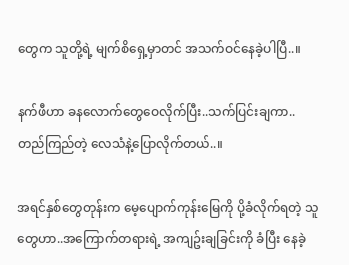တွေက သူတို့ရဲ့ မျက်စိရှေ့မှာတင် အသက်ဝင်နေခဲ့ပါပြီ..။

နက်ဖီဟာ ခနလောက်တွေဝေလိုက်ပြီး..သက်ပြင်းချကာ..တည်ကြည်တဲ့ လေသံနဲ့ပြောလိုက်တယ်..။

အရင်နှစ်တွေတုန်းက မေ့ပျောက်ကုန်းမြေကို ပို့ခံလိုက်ရတဲ့ သူတွေဟာ..အကြောက်တရားရဲ့ အကျဥ်းချခြင်းကို ခံပြီး နေခဲ့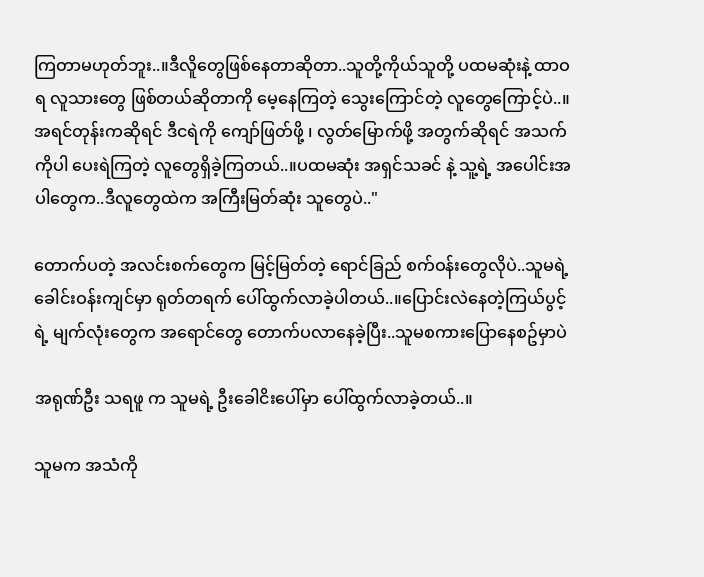ကြတာမဟုတ်ဘူး..။ဒီလိူတွေဖြစ်နေတာဆိုတာ..သူတို့ကိုယ်သူတို့ ပထမဆုံးနဲ့ ထာဝရ လူသားတွေ ဖြစ်တယ်ဆိုတာကို မေ့နေကြတဲ့ သွေးကြောင်တဲ့ လူတွေကြောင့်ပဲ..။အရင်တုန်းကဆိုရင် ဒီငရဲကို ကျော်ဖြတ်ဖို့ ၊ လွတ်မြောက်ဖို့ အတွက်ဆိုရင် အသက်ကိုပါ ပေးရဲကြတဲ့ လူတွေရှိခဲ့ကြတယ်..။ပထမဆုံး အရှင်သခင် နဲ့ သူ့ရဲ့ အပေါင်းအပါတွေက..ဒီလူတွေထဲက အကြီးမြတ်ဆုံး သူတွေပဲ.."

တောက်ပတဲ့ အလင်းစက်တွေက မြင့်မြတ်တဲ့ ရောင်ခြည် စက်ဝန်းတွေလိုပဲ..သူမရဲ့ ခေါင်းဝန်းကျင်မှာ ရုတ်တရက် ပေါ်ထွက်လာခဲ့ပါတယ်..။ပြောင်းလဲနေတဲ့ကြယ်ပွင့်ရဲ့ မျက်လုံးတွေက အရောင်တွေ တောက်ပလာနေခဲ့ပြီး..သူမစကားပြောနေစဥ်မှာပဲ

အရုဏ်ဦး သရဖူ က သူမရဲ့ ဦးခေါငိးပေါ်မှာ ပေါ်ထွက်လာခဲ့တယ်..။

သူမက အသံကို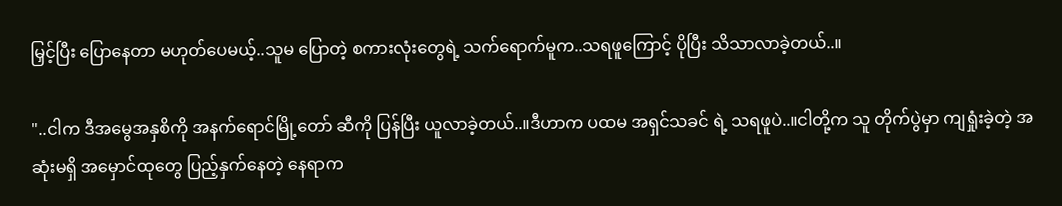မြှင့်ပြီး ပြောနေတာ မဟုတ်ပေမယ့်..သူမ ပြောတဲ့ စကားလုံးတွေရဲ့ သက်ရောက်မူက..သရဖူကြောင့် ပိုပြီး သိသာလာခဲ့တယ်..။

"..ငါက ဒီအမွေအနှစိကို အနက်ရောင်မြို့တော် ဆီကို ပြန်ပြီး ယူလာခဲ့တယ်..။ဒီဟာက ပထမ အရှင်သခင် ရဲ့ သရဖူပဲ..။ငါတို့က သူ တိုက်ပွဲမှာ ကျရှုံးခဲ့တဲ့ အဆုံးမရှိ အမှောင်ထုတွေ ပြည့်နှက်နေတဲ့ နေရာက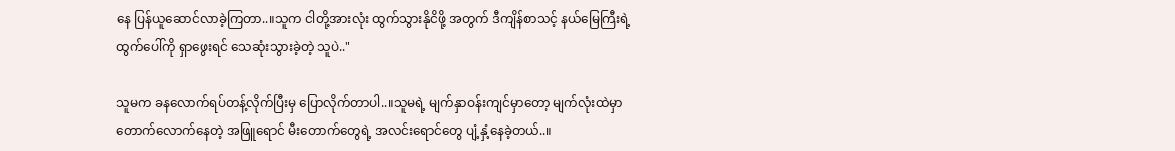နေ ပြန်ယူဆောင်လာခဲ့ကြတာ..။သူက ငါတို့အားလုံး ထွက်သွားနိုငိဖို့ အတွက် ဒီကျိန်စာသင့် နယ်မြေကြီးရဲ့ ထွက်ပေါ်ကို ရှာဖွေးရင် သေဆုံးသွားခဲ့တဲ့ သူပဲ.."

သူမက ခနလောက်ရပ်တန့်လိုက်ပြီးမှ ပြောလိုက်တာပါ..။သူမရဲ့ မျက်နှာဝန်းကျင်မှာတော့ မျက်လုံးထဲမှာတောက်လောက်နေတဲ့ အဖြူရောင် မီးတောက်တွေရဲ့ အလင်းရောင်တွေ ပျံ့နှံ့နေခဲ့တယ်..။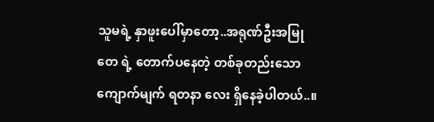သူမရဲ့ နှာဖူးပေါ်မှာတော့..အရုဏ်ဦးအမြုတေ ရဲ့ တောက်ပနေတဲ့ တစ်ခုတည်းသော ကျောက်မျက် ရတနာ လေး ရှိနေခဲ့ပါတယ်..။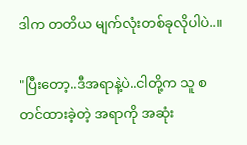ဒါက တတိယ မျက်လုံးတစ်ခုလိုပါပဲ..။

"ပြီးတော့..ဒီအရာနဲ့ပဲ..ငါတို့က သူ စတင်ထားခဲ့တဲ့ အရာကို အဆုံး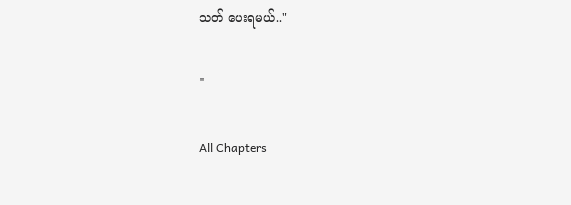သတ် ပေးရမယ်.."

"

All Chapters